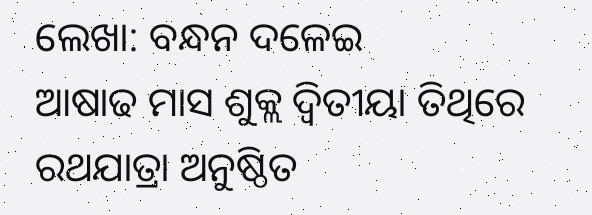ଲେଖା: ବନ୍ଧନ ଦଳେଇ
ଆଷାଢ ମାସ ଶୁକ୍ଲ ଦ୍ୱିତୀୟା ତିଥିରେ ରଥଯାତ୍ରା ଅନୁଷ୍ଠିତ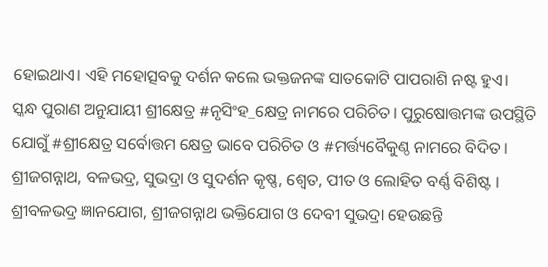ହୋଇଥାଏ। ଏହି ମହୋତ୍ସବକୁ ଦର୍ଶନ କଲେ ଭକ୍ତଜନଙ୍କ ସାତକୋଟି ପାପରାଶି ନଷ୍ଟ ହୁଏ।
ସ୍କନ୍ଧ ପୁରାଣ ଅନୁଯାୟୀ ଶ୍ରୀକ୍ଷେତ୍ର #ନୃସିଂହ_କ୍ଷେତ୍ର ନାମରେ ପରିଚିତ। ପୁରୁଷୋତ୍ତମଙ୍କ ଉପସ୍ଥିତି ଯୋଗୁଁ #ଶ୍ରୀକ୍ଷେତ୍ର ସର୍ବୋତ୍ତମ କ୍ଷେତ୍ର ଭାବେ ପରିଚିତ ଓ #ମର୍ତ୍ତ୍ୟବୈକୁଣ୍ଠ ନାମରେ ବିଦିତ।
ଶ୍ରୀଜଗନ୍ନାଥ, ବଳଭଦ୍ର, ସୁଭଦ୍ରା ଓ ସୁଦର୍ଶନ କୃଷ୍ଣ, ଶ୍ୱେତ, ପୀତ ଓ ଲୋହିତ ବର୍ଣ୍ଣ ବିଶିଷ୍ଟ । ଶ୍ରୀବଳଭଦ୍ର ଜ୍ଞାନଯୋଗ, ଶ୍ରୀଜଗନ୍ନାଥ ଭକ୍ତିଯୋଗ ଓ ଦେବୀ ସୁଭଦ୍ରା ହେଉଛନ୍ତି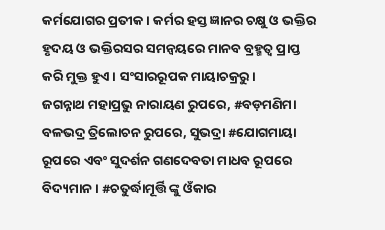କର୍ମଯୋଗର ପ୍ରତୀକ। କର୍ମର ହସ୍ତ ଜ୍ଞାନର ଚକ୍ଷୁ ଓ ଭକ୍ତିର ହୃଦୟ ଓ ଭକ୍ତିରସର ସମନ୍ୱୟରେ ମାନବ ବ୍ରହ୍ମତ୍ୱ ପ୍ରାପ୍ତ କରି ମୁକ୍ତ ହୁଏ। ସଂସାରରୂପକ ମାୟାଚକ୍ରରୁ।
ଜଗନ୍ନାଥ ମହାପ୍ରଭୁ ନାରାୟଣ ରୁପରେ, #ବଡ଼ମଣିମା ବଳଭଦ୍ର ତ୍ରିଲୋଚନ ରୁପରେ, ସୁଭଦ୍ରା #ଯୋଗମାୟା ରୂପରେ ଏବଂ ସୁଦର୍ଶନ ଗଣଦେବତା ମାଧବ ରୂପରେ ବିଦ୍ୟମାନ। #ଚତୁର୍ଦ୍ଧାମୂର୍ତ୍ତି ଙ୍କୁ ଓଁକାର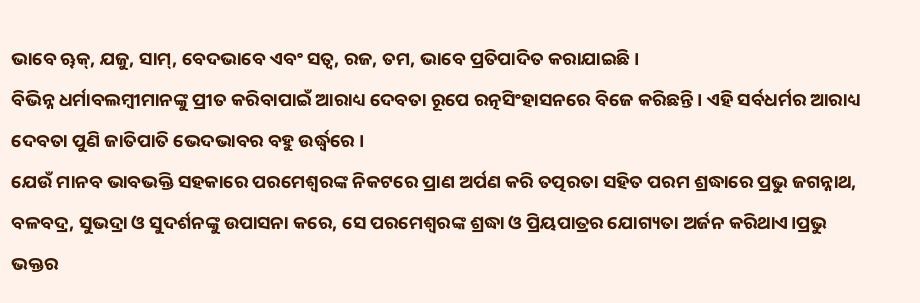ଭାବେ ୠକ୍, ଯଜୁ, ସାମ୍, ବେଦଭାବେ ଏବଂ ସତ୍ୱ, ରଜ, ତମ, ଭାବେ ପ୍ରତିପାଦିତ କରାଯାଇଛି।
ବିଭିନ୍ନ ଧର୍ମାବଲମ୍ବୀମାନଙ୍କୁ ପ୍ରୀତ କରିବାପାଇଁ ଆରାଧ୍ୟ ଦେବତା ରୂପେ ରତ୍ନସିଂହାସନରେ ବିଜେ କରିଛନ୍ତି। ଏହି ସର୍ବଧର୍ମର ଆରାଧ୍ୟ ଦେବତା ପୁଣି ଜାତିପାତି ଭେଦଭାବର ବହୁ ଉର୍ଦ୍ଧ୍ୱରେ ।
ଯେଉଁ ମାନବ ଭାବଭକ୍ତି ସହକାରେ ପରମେଶ୍ୱରଙ୍କ ନିକଟରେ ପ୍ରାଣ ଅର୍ପଣ କରି ତତ୍ପରତା ସହିତ ପରମ ଶ୍ରଦ୍ଧାରେ ପ୍ରଭୁ ଜଗନ୍ନାଥ, ବଳବଦ୍ର, ସୁଭଦ୍ରା ଓ ସୁଦର୍ଶନଙ୍କୁ ଉପାସନା କରେ, ସେ ପରମେଶ୍ୱରଙ୍କ ଶ୍ରଦ୍ଧା ଓ ପ୍ରିୟପାତ୍ରର ଯୋଗ୍ୟତା ଅର୍ଜନ କରିଥାଏ।ପ୍ରଭୁ ଭକ୍ତର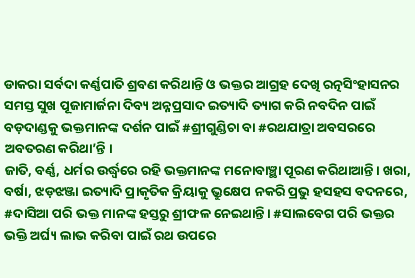ଡାକରା ସର୍ବଦା କର୍ଣ୍ଣପାତି ଶ୍ରବଣ କରିଥାନ୍ତି ଓ ଭକ୍ତର ଆଗ୍ରହ ଦେଖି ରତ୍ନସିଂହାସନର ସମସ୍ତ ସୁଖ ପୂଜାମାର୍ଜନା ଦିବ୍ୟ ଅନ୍ନପ୍ରସାଦ ଇତ୍ୟାଦି ତ୍ୟାଗ କରି ନବଦିନ ପାଇଁ ବଡ଼ଦାଣ୍ଡକୁ ଭକ୍ତମାନଙ୍କ ଦର୍ଶନ ପାଇଁ #ଶ୍ରୀଗୁଣ୍ଡିଚା ବା #ରଥଯାତ୍ରା ଅବସରରେ ଅବତରଣ କରିଥା’ନ୍ତି ।
ଜାତି, ବର୍ଣ୍ଣ, ଧର୍ମର ଉର୍ଦ୍ଧ୍ୱରେ ରହି ଭକ୍ତମାନଙ୍କ ମନୋବାଞ୍ଛା ପୂରଣ କରିଥାଆନ୍ତି। ଖରା, ବର୍ଷା, ଝଡ଼ଝଞ୍ଜା ଇତ୍ୟାଦି ପ୍ରାକୃତିକ କ୍ରିୟାକୁ ଭ୍ରୁକ୍ଷେପ ନକରି ପ୍ରଭୁ ହସହସ ବଦନରେ, #ଦାସିଆ ପରି ଭକ୍ତ ମାନଙ୍କ ହସ୍ତରୁ ଶ୍ରୀଫଳ ନେଇଥାନ୍ତି। #ସାଲବେଗ ପରି ଭକ୍ତର ଭକ୍ତି ଅର୍ଘ୍ୟ ଲାଭ କରିବା ପାଇଁ ରଥ ଉପରେ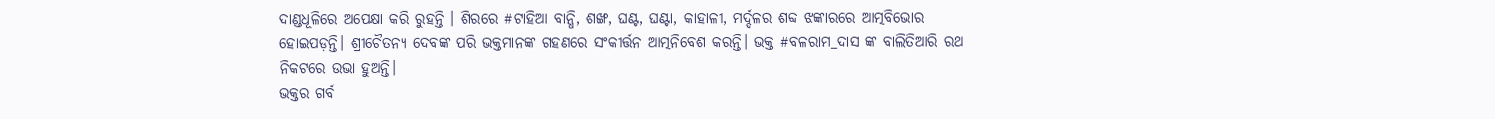ଦାଣ୍ଡଧୂଳିରେ ଅପେକ୍ଷା କରି ରୁହନ୍ତି । ଶିରରେ #ଟାହିଆ ବାନ୍ଧି, ଶଙ୍ଖ, ଘଣ୍ଟ, ଘଣ୍ଟା, କାହାଳୀ, ମର୍ଦ୍ଦଳର ଶବ୍ଦ ଝଙ୍କାରରେ ଆତ୍ମବିଭୋର ହୋଇପଡ଼ନ୍ତି। ଶ୍ରୀଚୈତନ୍ୟ ଦେବଙ୍କ ପରି ଭକ୍ତମାନଙ୍କ ଗହଣରେ ସଂକୀର୍ତ୍ତନ ଆତ୍ମନିବେଶ କରନ୍ତି। ଭକ୍ତ #ବଳରାମ_ଦାସ ଙ୍କ ବାଲିତିଆରି ରଥ ନିକଟରେ ଉଭା ହୁଅନ୍ତି।
ଭକ୍ତର ଗର୍ବ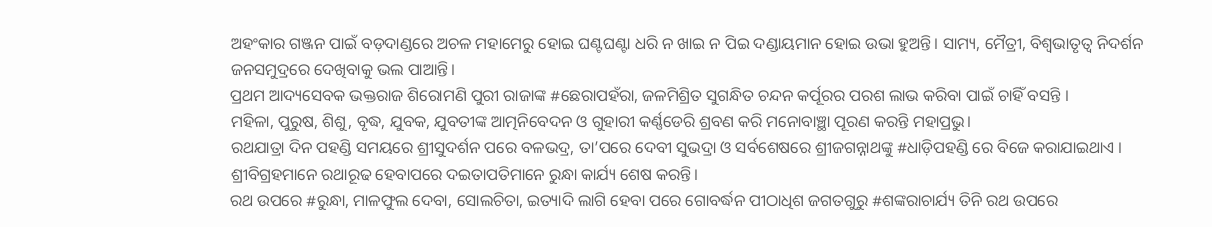ଅହଂକାର ଗଞ୍ଜନ ପାଇଁ ବଡ଼ଦାଣ୍ଡରେ ଅଚଳ ମହାମେରୁ ହୋଇ ଘଣ୍ଟଘଣ୍ଟା ଧରି ନ ଖାଇ ନ ପିଇ ଦଣ୍ଡାୟମାନ ହୋଇ ଉଭା ହୁଅନ୍ତି। ସାମ୍ୟ, ମୈତ୍ରୀ, ବିଶ୍ୱଭାତୃତ୍ୱ ନିଦର୍ଶନ ଜନସମୁଦ୍ରରେ ଦେଖିବାକୁ ଭଲ ପାଆନ୍ତି।
ପ୍ରଥମ ଆଦ୍ୟସେବକ ଭକ୍ତରାଜ ଶିରୋମଣି ପୁରୀ ରାଜାଙ୍କ #ଛେରାପହଁରା, ଜଳମିଶ୍ରିତ ସୁଗନ୍ଧିତ ଚନ୍ଦନ କର୍ପୂରର ପରଶ ଲାଭ କରିବା ପାଇଁ ଚାହିଁ ବସନ୍ତି ।
ମହିଳା, ପୁରୁଷ, ଶିଶୁ, ବୃଦ୍ଧ, ଯୁବକ, ଯୁବତୀଙ୍କ ଆତ୍ମନିବେଦନ ଓ ଗୁହାରୀ କର୍ଣ୍ଣଡେରି ଶ୍ରବଣ କରି ମନୋବାଞ୍ଛା ପୂରଣ କରନ୍ତି ମହାପ୍ରଭୁ।
ରଥଯାତ୍ରା ଦିନ ପହଣ୍ଡି ସମୟରେ ଶ୍ରୀସୁଦର୍ଶନ ପରେ ବଳଭଦ୍ର, ତା’ପରେ ଦେବୀ ସୁଭଦ୍ରା ଓ ସର୍ବଶେଷରେ ଶ୍ରୀଜଗନ୍ନାଥଙ୍କୁ #ଧାଡ଼ିପହଣ୍ଡି ରେ ବିଜେ କରାଯାଇଥାଏ । ଶ୍ରୀବିଗ୍ରହମାନେ ରଥାରୂଢ ହେବାପରେ ଦଇତାପତିମାନେ ରୁନ୍ଧା କାର୍ଯ୍ୟ ଶେଷ କରନ୍ତି।
ରଥ ଉପରେ #ରୁନ୍ଧା, ମାଳଫୁଲ ଦେବା, ସୋଲଚିତା, ଇତ୍ୟାଦି ଲାଗି ହେବା ପରେ ଗୋବର୍ଦ୍ଧନ ପୀଠାଧିଶ ଜଗତଗୁରୁ #ଶଙ୍କରାଚାର୍ଯ୍ୟ ତିନି ରଥ ଉପରେ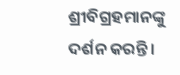ଶ୍ରୀବିଗ୍ରହମାନଙ୍କୁ ଦର୍ଶନ କରନ୍ତି।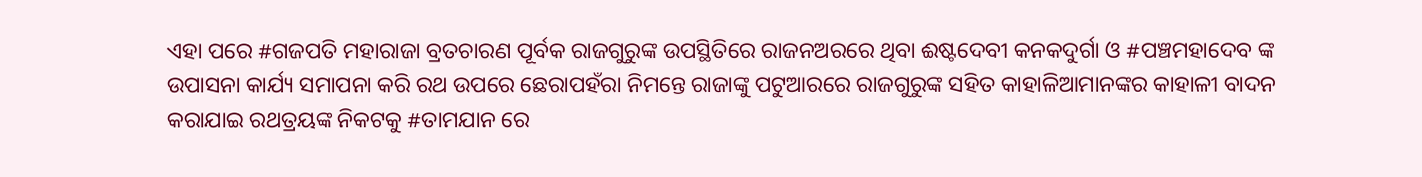ଏହା ପରେ #ଗଜପତି ମହାରାଜା ବ୍ରତଚାରଣ ପୂର୍ବକ ରାଜଗୁରୁଙ୍କ ଉପସ୍ଥିତିରେ ରାଜନଅରରେ ଥିବା ଈଷ୍ଟଦେବୀ କନକଦୁର୍ଗା ଓ #ପଞ୍ଚମହାଦେବ ଙ୍କ ଉପାସନା କାର୍ଯ୍ୟ ସମାପନା କରି ରଥ ଉପରେ ଛେରାପହଁରା ନିମନ୍ତେ ରାଜାଙ୍କୁ ପଟୁଆରରେ ରାଜଗୁରୁଙ୍କ ସହିତ କାହାଳିଆମାନଙ୍କର କାହାଳୀ ବାଦନ କରାଯାଇ ରଥତ୍ରୟଙ୍କ ନିକଟକୁ #ତାମଯାନ ରେ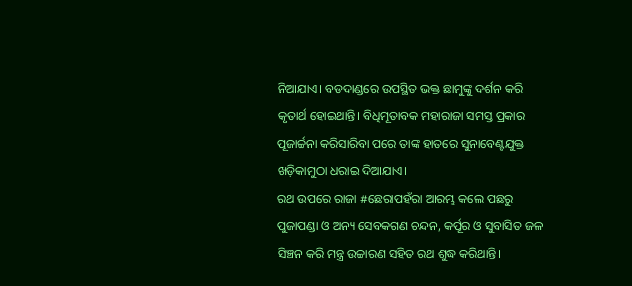ନିଆଯାଏ। ବଡଦାଣ୍ଡରେ ଉପସ୍ଥିତ ଭକ୍ତ ଛାମୁଙ୍କୁ ଦର୍ଶନ କରି କୃତାର୍ଥ ହୋଇଥାନ୍ତି। ବିଧିମୂତାବକ ମହାରାଜା ସମସ୍ତ ପ୍ରକାର ପୂଜାର୍ଚ୍ଚନା କରିସାରିବା ପରେ ତାଙ୍କ ହାତରେ ସୁନାବେଣ୍ଟଯୁକ୍ତ ଖଡ଼ିକାମୁଠା ଧରାଇ ଦିଆଯାଏ।
ରଥ ଉପରେ ରାଜା #ଛେରାପହଁରା ଆରମ୍ଭ କଲେ ପଛରୁ ପୁଜାପଣ୍ଡା ଓ ଅନ୍ୟ ସେବକଗଣ ଚନ୍ଦନ, କର୍ପୂର ଓ ସୁବାସିତ ଜଳ ସିଞ୍ଚନ କରି ମନ୍ତ୍ର ଉଚ୍ଚାରଣ ସହିତ ରଥ ଶୁଦ୍ଧ କରିଥାନ୍ତି।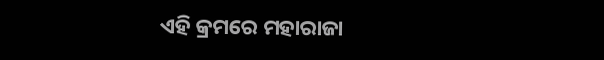ଏହି କ୍ରମରେ ମହାରାଜା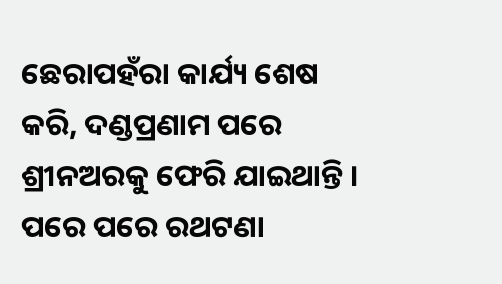ଛେରାପହଁରା କାର୍ଯ୍ୟ ଶେଷ କରି, ଦଣ୍ଡପ୍ରଣାମ ପରେ ଶ୍ରୀନଅରକୁ ଫେରି ଯାଇଥାନ୍ତି ।
ପରେ ପରେ ରଥଟଣା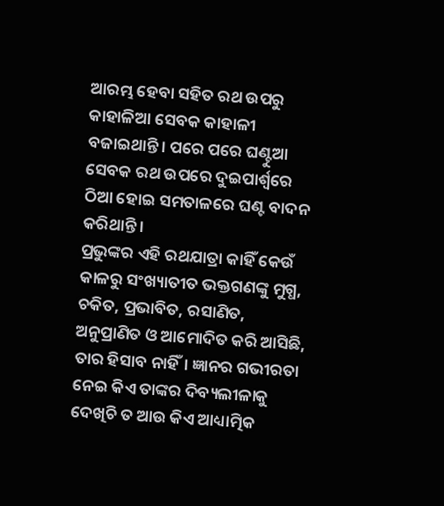ଆରମ୍ଭ ହେବା ସହିତ ରଥ ଉପରୁ କାହାଳିଆ ସେବକ କାହାଳୀ ବଜାଇଥାନ୍ତି। ପରେ ପରେ ଘଣ୍ଟୁଆ ସେବକ ରଥ ଉପରେ ଦୁଇପାର୍ଶ୍ୱରେ ଠିଆ ହୋଇ ସମତାଳରେ ଘଣ୍ଟ ବାଦନ କରିଥାନ୍ତି।
ପ୍ରଭୁଙ୍କର ଏହି ରଥଯାତ୍ରା କାହିଁ କେଉଁ କାଳରୁ ସଂଖ୍ୟାତୀତ ଭକ୍ତଗଣଙ୍କୁ ମୁଗ୍ଧ, ଚକିତ, ପ୍ରଭାବିତ, ରସାଣିତ, ଅନୁପ୍ରାଣିତ ଓ ଆମୋଦିତ କରି ଆସିଛି, ତାର ହିସାବ ନାହିଁ। ଜ୍ଞାନର ଗଭୀରତା ନେଇ କିଏ ତାଙ୍କର ଦିବ୍ୟଲୀଳାକୁ ଦେଖିଚି ତ ଆଉ କିଏ ଆଧ୍ୟାତ୍ମିକ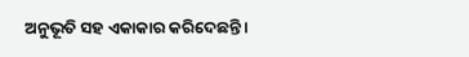ଅନୁଭୂତି ସହ ଏକାକାର କରିଦେଛନ୍ତି।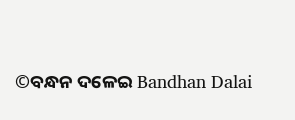©ବନ୍ଧନ ଦଳେଇ Bandhan Dalai